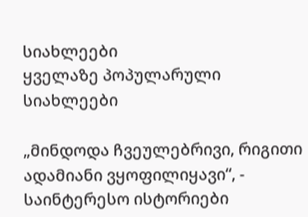სიახლეები
ყველაზე პოპულარული
სიახლეები

„მინდოდა ჩვეულებრივი, რიგითი ადამიანი ვყოფილიყავი“, - საინტერესო ისტორიები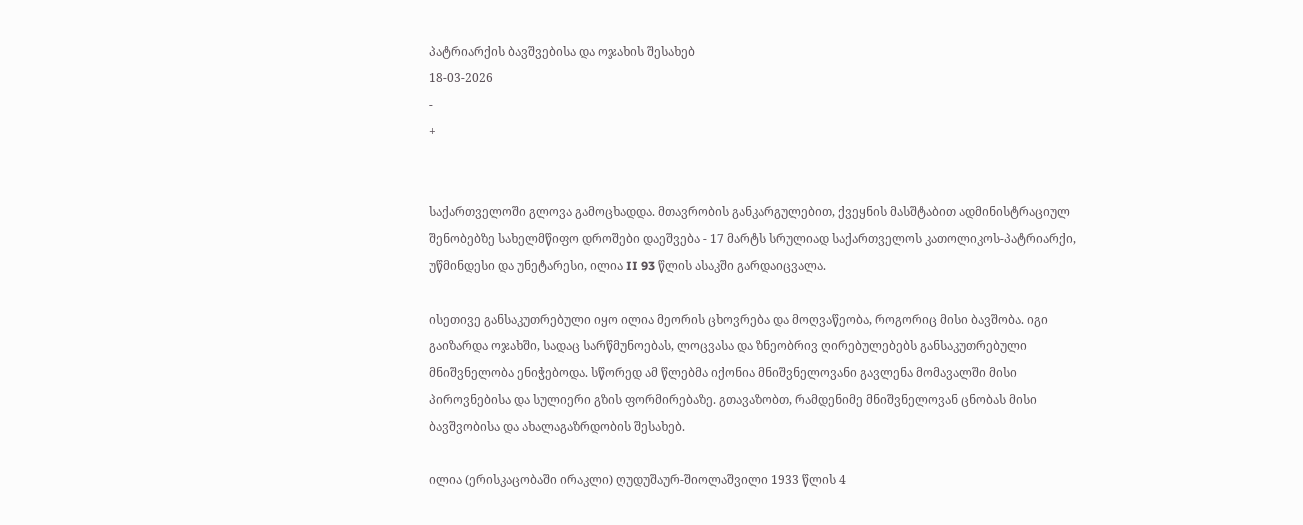პატრიარქის ბავშვებისა და ოჯახის შესახებ
18-03-2026
-
+


საქართველოში გლოვა გამოცხადდა. მთავრობის განკარგულებით, ქვეყნის მასშტაბით ადმინისტრაციულ შენობებზე სახელმწიფო დროშები დაეშვება - 17 მარტს სრულიად საქართველოს კათოლიკოს-პატრიარქი, უწმინდესი და უნეტარესი, ილია II 93 წლის ასაკში გარდაიცვალა.

ისეთივე განსაკუთრებული იყო ილია მეორის ცხოვრება და მოღვაწეობა, როგორიც მისი ბავშობა. იგი გაიზარდა ოჯახში, სადაც სარწმუნოებას, ლოცვასა და ზნეობრივ ღირებულებებს განსაკუთრებული მნიშვნელობა ენიჭებოდა. სწორედ ამ წლებმა იქონია მნიშვნელოვანი გავლენა მომავალში მისი პიროვნებისა და სულიერი გზის ფორმირებაზე. გთავაზობთ, რამდენიმე მნიშვნელოვან ცნობას მისი ბავშვობისა და ახალაგაზრდობის შესახებ.

ილია (ერისკაცობაში ირაკლი) ღუდუშაურ-შიოლაშვილი 1933 წლის 4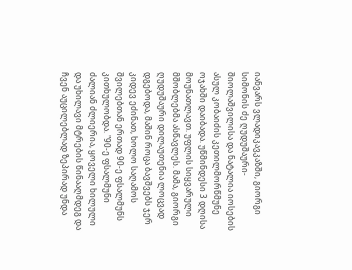იანვარს ვლადიკავკაზში, გიორგი სიმონის ძე ღუდუშაური-შიოლაშვილისა და ნატალია იოსების ასულ კობაიძის კეთილმორწმუნე ოჯახში დაიბადა. უწმინდესი 3 დღისა მოუნათლავთ. უფლის სიყვარული მშობლებმა ასწავლეს. მამა, გიორგი ღუდუშაური დილაუთენია ლოცვად დგებოდა, მაშინ როცა ბავშვებს ჯერ კიდევ ეძინათ, ხოლო საღამოს შვილებთან ერთად 90-ე ფსალმუნს კითხულობდა. "90-ე ფსალმუნი ძალიან ძლიერია, ყოველი ხილული და უხილავი მტრების წინააღმდეგ და ჩვენ აუცილებლად ზეპირად უნდა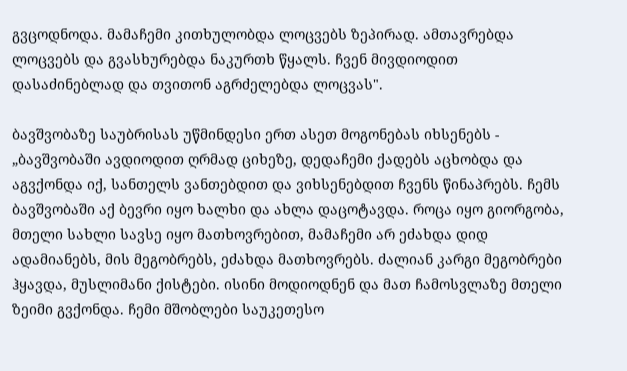გვცოდნოდა. მამაჩემი კითხულობდა ლოცვებს ზეპირად. ამთავრებდა ლოცვებს და გვასხურებდა ნაკურთხ წყალს. ჩვენ მივდიოდით დასაძინებლად და თვითონ აგრძელებდა ლოცვას".

ბავშვობაზე საუბრისას უწმინდესი ერთ ასეთ მოგონებას იხსენებს - „ბავშვობაში ავდიოდით ღრმად ციხეზე, დედაჩემი ქადებს აცხობდა და აგვქონდა იქ, სანთელს ვანთებდით და ვიხსენებდით ჩვენს წინაპრებს. ჩემს ბავშვობაში აქ ბევრი იყო ხალხი და ახლა დაცოტავდა. როცა იყო გიორგობა, მთელი სახლი სავსე იყო მათხოვრებით, მამაჩემი არ ეძახდა დიდ ადამიანებს, მის მეგობრებს, ეძახდა მათხოვრებს. ძალიან კარგი მეგობრები ჰყავდა, მუსლიმანი ქისტები. ისინი მოდიოდნენ და მათ ჩამოსვლაზე მთელი ზეიმი გვქონდა. ჩემი მშობლები საუკეთესო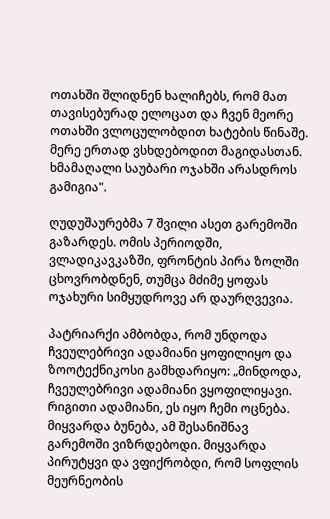ოთახში შლიდნენ ხალიჩებს, რომ მათ თავისებურად ელოცათ და ჩვენ მეორე ოთახში ვლოცულობდით ხატების წინაშე. მერე ერთად ვსხდებოდით მაგიდასთან. ხმამაღალი საუბარი ოჯახში არასდროს გამიგია".

ღუდუშაურებმა 7 შვილი ასეთ გარემოში გაზარდეს. ომის პერიოდში, ვლადიკავკაზში, ფრონტის პირა ზოლში ცხოვრობდნენ, თუმცა მძიმე ყოფას ოჯახური სიმყუდროვე არ დაურღვევია.

პატრიარქი ამბობდა, რომ უნდოდა ჩვეულებრივი ადამიანი ყოფილიყო და ზოოტექნიკოსი გამხდარიყო: „მინდოდა, ჩვეულებრივი ადამიანი ვყოფილიყავი. რიგითი ადამიანი, ეს იყო ჩემი ოცნება. მიყვარდა ბუნება, ამ შესანიშნავ გარემოში ვიზრდებოდი. მიყვარდა პირუტყვი და ვფიქრობდი, რომ სოფლის მეურნეობის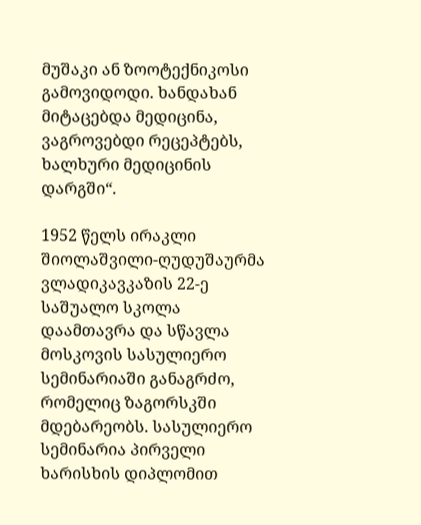მუშაკი ან ზოოტექნიკოსი გამოვიდოდი. ხანდახან მიტაცებდა მედიცინა, ვაგროვებდი რეცეპტებს, ხალხური მედიცინის დარგში“.

1952 წელს ირაკლი შიოლაშვილი-ღუდუშაურმა ვლადიკავკაზის 22-ე საშუალო სკოლა დაამთავრა და სწავლა მოსკოვის სასულიერო სემინარიაში განაგრძო, რომელიც ზაგორსკში მდებარეობს. სასულიერო სემინარია პირველი ხარისხის დიპლომით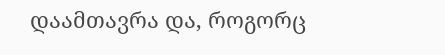დაამთავრა და, როგორც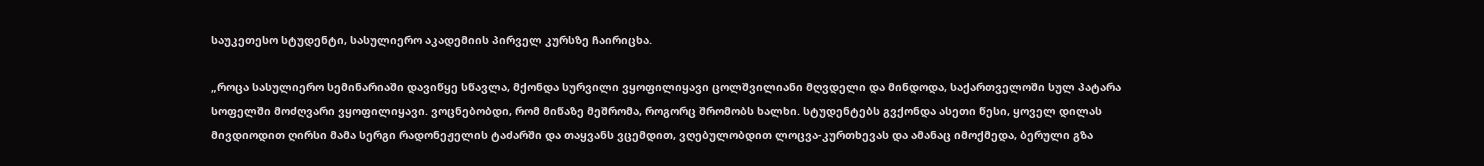საუკეთესო სტუდენტი, სასულიერო აკადემიის პირველ კურსზე ჩაირიცხა.

„როცა სასულიერო სემინარიაში დავიწყე სწავლა, მქონდა სურვილი ვყოფილიყავი ცოლშვილიანი მღვდელი და მინდოდა, საქართველოში სულ პატარა სოფელში მოძღვარი ვყოფილიყავი. ვოცნებობდი, რომ მიწაზე მეშრომა, როგორც შრომობს ხალხი. სტუდენტებს გვქონდა ასეთი წესი, ყოველ დილას მივდიოდით ღირსი მამა სერგი რადონეჟელის ტაძარში და თაყვანს ვცემდით, ვღებულობდით ლოცვა-კურთხევას და ამანაც იმოქმედა, ბერული გზა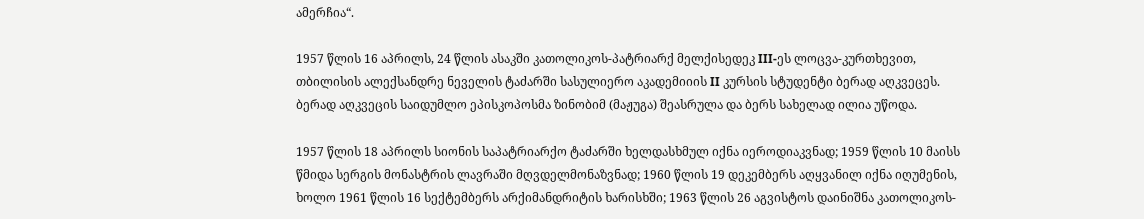ამერჩია“.

1957 წლის 16 აპრილს, 24 წლის ასაკში კათოლიკოს-პატრიარქ მელქისედეკ III-ეს ლოცვა-კურთხევით, თბილისის ალექსანდრე ნეველის ტაძარში სასულიერო აკადემიიის II კურსის სტუდენტი ბერად აღკვეცეს. ბერად აღკვეცის საიდუმლო ეპისკოპოსმა ზინობიმ (მაჟუგა) შეასრულა და ბერს სახელად ილია უწოდა.

1957 წლის 18 აპრილს სიონის საპატრიარქო ტაძარში ხელდასხმულ იქნა იეროდიაკვნად; 1959 წლის 10 მაისს წმიდა სერგის მონასტრის ლავრაში მღვდელმონაზვნად; 1960 წლის 19 დეკემბერს აღყვანილ იქნა იღუმენის, ხოლო 1961 წლის 16 სექტემბერს არქიმანდრიტის ხარისხში; 1963 წლის 26 აგვისტოს დაინიშნა კათოლიკოს-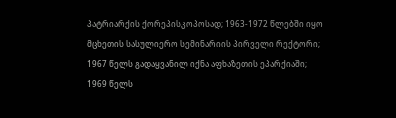პატრიარქის ქორეპისკოპოსად; 1963-1972 წლებში იყო მცხეთის სასულიერო სემინარიის პირველი რექტორი; 1967 წელს გადაყვანილ იქნა აფხაზეთის ეპარქიაში; 1969 წელს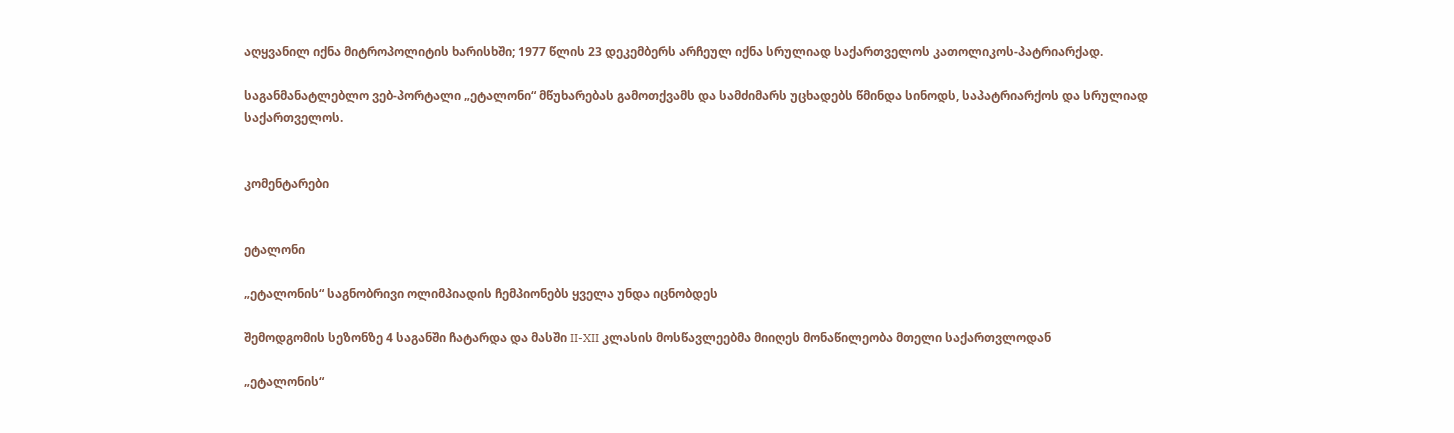აღყვანილ იქნა მიტროპოლიტის ხარისხში; 1977 წლის 23 დეკემბერს არჩეულ იქნა სრულიად საქართველოს კათოლიკოს-პატრიარქად.

საგანმანატლებლო ვებ-პორტალი „ეტალონი“ მწუხარებას გამოთქვამს და სამძიმარს უცხადებს წმინდა სინოდს, საპატრიარქოს და სრულიად საქართველოს.


კომენტარები


ეტალონი

„ეტალონის“ საგნობრივი ოლიმპიადის ჩემპიონებს ყველა უნდა იცნობდეს

შემოდგომის სეზონზე 4 საგანში ჩატარდა და მასში II-XII კლასის მოსწავლეებმა მიიღეს მონაწილეობა მთელი საქართვლოდან

„ეტალონის“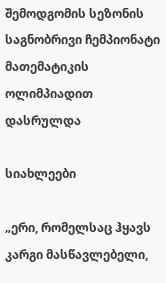შემოდგომის სეზონის საგნობრივი ჩემპიონატი მათემატიკის ოლიმპიადით დასრულდა

სიახლეები

„ერი, რომელსაც ჰყავს კარგი მასწავლებელი,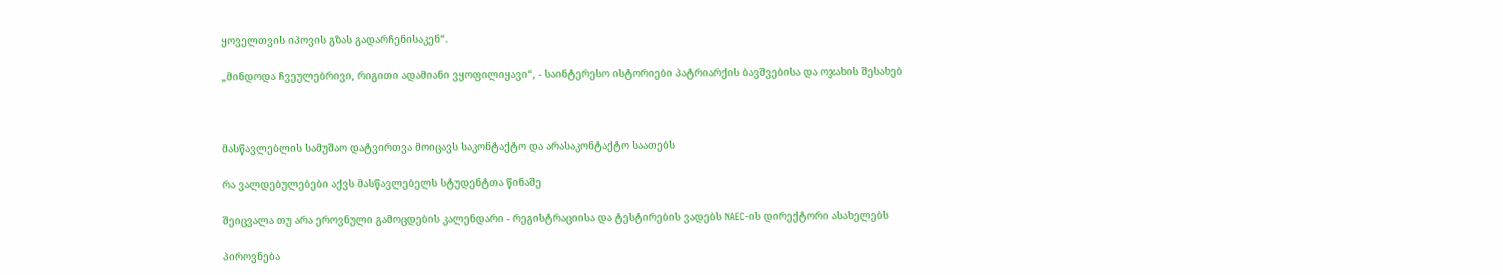ყოველთვის იპოვის გზას გადარჩენისაკენ“.

„მინდოდა ჩვეულებრივი, რიგითი ადამიანი ვყოფილიყავი“, - საინტერესო ისტორიები პატრიარქის ბავშვებისა და ოჯახის შესახებ



მასწავლებლის სამუშაო დატვირთვა მოიცავს საკონტაქტო და არასაკონტაქტო საათებს

რა ვალდებულებები აქვს მასწავლებელს სტუდენტთა წინაშე

შეიცვალა თუ არა ეროვნული გამოცდების კალენდარი - რეგისტრაციისა და ტესტირების ვადებს NAEC-ის დირექტორი ასახელებს

პიროვნება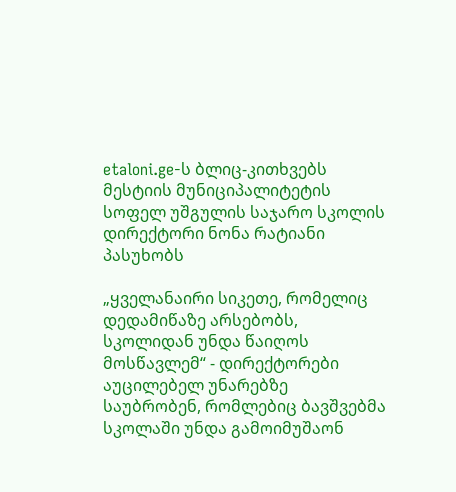etaloni.ge-ს ბლიც-კითხვებს მესტიის მუნიციპალიტეტის სოფელ უშგულის საჯარო სკოლის დირექტორი ნონა რატიანი პასუხობს

„ყველანაირი სიკეთე, რომელიც დედამიწაზე არსებობს, სკოლიდან უნდა წაიღოს მოსწავლემ“ - დირექტორები აუცილებელ უნარებზე საუბრობენ, რომლებიც ბავშვებმა სკოლაში უნდა გამოიმუშაონ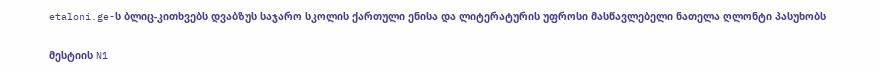etaloni.ge-ს ბლიც-კითხვებს დვაბზუს საჯარო სკოლის ქართული ენისა და ლიტერატურის უფროსი მასწავლებელი ნათელა ღლონტი პასუხობს

მესტიის N1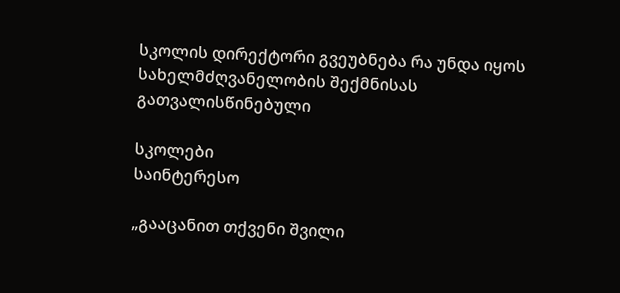სკოლის დირექტორი გვეუბნება რა უნდა იყოს სახელმძღვანელობის შექმნისას გათვალისწინებული

სკოლები
საინტერესო

„გააცანით თქვენი შვილი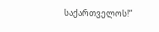საქართველოს!“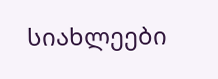სიახლეები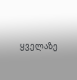ყველაზე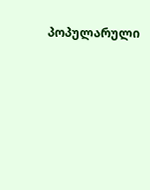პოპულარული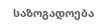საზოგადოება